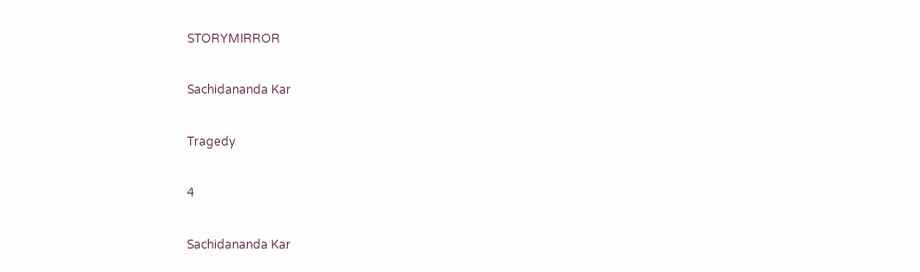STORYMIRROR

Sachidananda Kar

Tragedy

4

Sachidananda Kar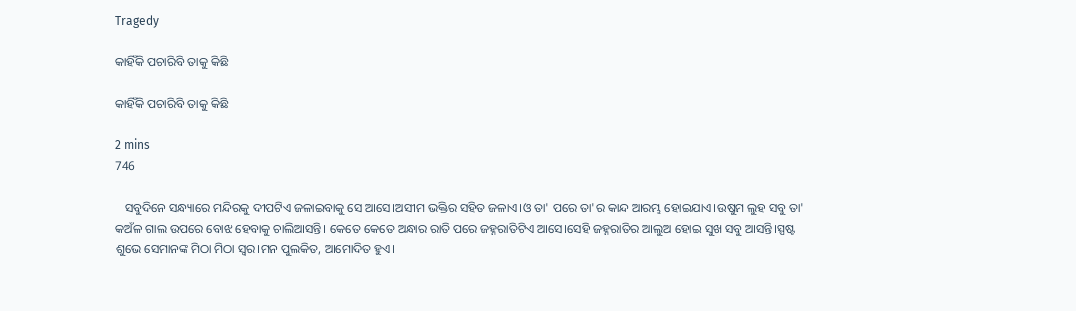Tragedy

କାହିଁକି ପଚାରିବି ତାକୁ କିଛି

କାହିଁକି ପଚାରିବି ତାକୁ କିଛି

2 mins
746

   ସବୁଦିନେ ସନ୍ଧ୍ୟାରେ ମନ୍ଦିରକୁ ଦୀପଟିଏ ଜଳାଇବାକୁ ସେ ଆସେ।ଅସୀମ ଭକ୍ତିର ସହିତ ଜଳାଏ।ଓ ତା' ପରେ ତା'ର କାନ୍ଦ ଆରମ୍ଭ ହୋଇଯାଏ।ଉଷୁମ ଲୁହ ସବୁ ତା' କଅଁଳ ଗାଲ ଉପରେ ବୋଝ ହେବାକୁ ଚାଲିଆସନ୍ତି। କେତେ କେତେ ଅନ୍ଧାର ରାତି ପରେ ଜହ୍ନରାତିଟିଏ ଆସେ।ସେହି ଜହ୍ନରାତିର ଆଲୁଅ ହୋଇ ସୁଖ ସବୁ ଆସନ୍ତି।ସ୍ପଷ୍ଟ ଶୁଭେ ସେମାନଙ୍କ ମିଠା ମିଠା ସ୍ବର।ମନ ପୁଲକିତ, ଆମୋଦିତ ହୁଏ।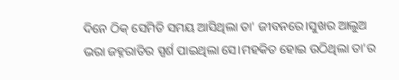ଦିନେ ଠିକ୍ ସେମିତି ସମୟ ଆସିଥିଲା ତା' ଜୀବନରେ।ସୁଖର ଆଲୁଅ ଭରା ଜହ୍ନରାତିର ସ୍ପର୍ଶ ପାଇଥିଲା ସେ।ମହକିତ ହୋଇ ଉଠିଥିଲା ତା'ର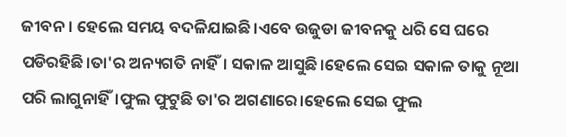ଜୀବନ। ହେଲେ ସମୟ ବଦଳିଯାଇଛି।ଏବେ ଉଜୁଡା ଜୀବନକୁ ଧରି ସେ ଘରେ ପଡିରହିଛି।ତା'ର ଅନ୍ୟଗତି ନାହିଁ। ସକାଳ ଆସୁଛି।ହେଲେ ସେଇ ସକାଳ ତାକୁ ନୂଆ ପରି ଲାଗୁନାହିଁ।ଫୁଲ ଫୁଟୁଛି ତା'ର ଅଗଣାରେ।ହେଲେ ସେଇ ଫୁଲ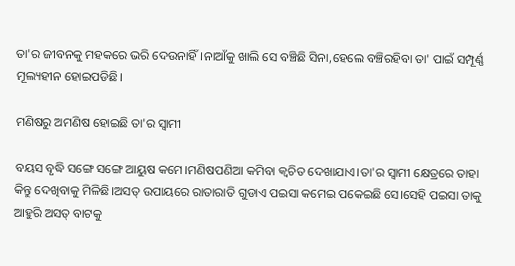ତା'ର ଜୀବନକୁ ମହକରେ ଭରି ଦେଉନାହିଁ।ନାଆଁକୁ ଖାଲି ସେ ବଞ୍ଚିଛି ସିନା,ହେଲେ ବଞ୍ଚିରହିବା ତା' ପାଇଁ ସମ୍ପୂର୍ଣ୍ଣ ମୂଲ୍ୟହୀନ ହୋଇପଡିଛି।

ମଣିଷରୁ ଅମଣିଷ ହୋଇଛି ତା'ର ସ୍ବାମୀ

ବୟସ ବୃଦ୍ଧି ସଙ୍ଗେ ସଙ୍ଗେ ଆୟୁଷ କମେ।ମଣିଷପଣିଆ କମିବା କ୍ଵଚିତ ଦେଖାଯାଏ।ତା'ର ସ୍ବାମୀ କ୍ଷେତ୍ରରେ ତାହା କିନ୍ତୁ ଦେଖିବାକୁ ମିଳିଛି।ଅସତ୍ ଉପାୟରେ ରାତାରାତି ଗୁଡାଏ ପଇସା କମେଇ ପକେଇଛି ସେ।ସେହି ପଇସା ତାକୁ ଆହୁରି ଅସତ୍ ବାଟକୁ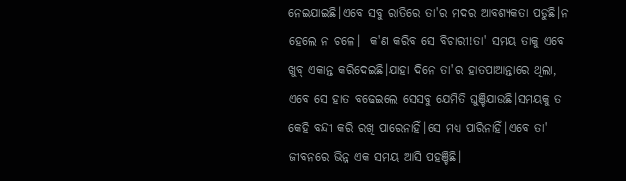ନେଇଯାଇଛି।ଏବେ ସବୁ ରାତିରେ ତା'ର ମଦର ଆବଶ୍ୟକତା ପଡୁଛି।ନ ହେଲେ ନ ଚଳେ।  କ'ଣ କରିବ ସେ ବିଚାରୀ!ତା' ସମୟ ତାକୁ ଏବେ ଖୁବ୍ ଏକାନ୍ତ କରିଦେଇଛି।ଯାହା ଦିନେ ତା'ର ହାତପାଆନ୍ତାରେ ଥିଲା, ଏବେ ସେ ହାତ ବଢେଇଲେ ସେସବୁ ଯେମିତି ଘୁଞ୍ଚିଯାଉଛି।ସମୟକୁ ତ କେହି ବନ୍ଦୀ କରି ରଖି ପାରେନାହିଁ।ସେ ମଧ୍ୟ ପାରିନାହିଁ।ଏବେ ତା' ଜୀବନରେ ଭିନ୍ନ ଏକ ସମୟ ଆସି ପହଞ୍ଚିଛି।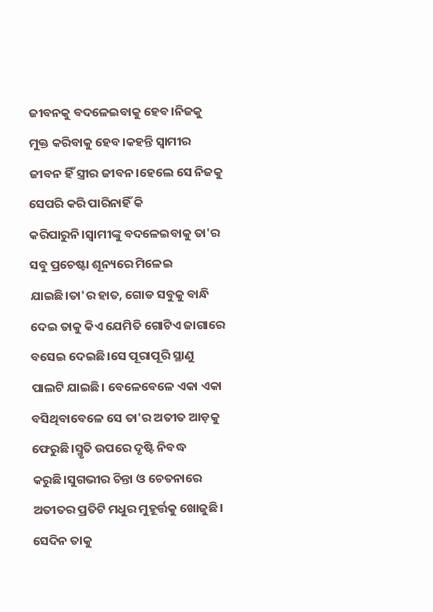ଜୀବନକୁ ବଦଳେଇବାକୁ ହେବ।ନିଜକୁ ମୁକ୍ତ କରିବାକୁ ହେବ।କହନ୍ତି ସ୍ବାମୀର ଜୀବନ ହିଁ ସ୍ତ୍ରୀର ଜୀବନ।ହେଲେ ସେ ନିଜକୁ ସେପରି କରି ପାରିନାହିଁ କି କରିପାରୁନି।ସ୍ବାମୀଙ୍କୁ ବଦଳେଇବାକୁ ତା'ର ସବୁ ପ୍ରଚେଷ୍ଟା ଶୂନ୍ୟରେ ମିଳେଇ ଯାଇଛି।ତା'ର ହାତ, ଗୋଡ ସବୁକୁ ବାନ୍ଧି ଦେଇ ତାକୁ କିଏ ଯେମିତି ଗୋଟିଏ ଜାଗାରେ ବସେଇ ଦେଇଛି।ସେ ପୂରାପୂରି ସ୍ଥାଣୁ ପାଲଟି ଯାଇଛି। ବେଳେବେଳେ ଏକା ଏକା ବସିଥିବାବେଳେ ସେ ତା'ର ଅତୀତ ଆଡ଼କୁ ଫେରୁଛି।ସ୍ମୃତି ଉପରେ ଦୃଷ୍ଟି ନିବଦ୍ଧ କରୁଛି।ସୁଗଭୀର ଚିନ୍ତା ଓ ଚେତନାରେ ଅତୀତର ପ୍ରତିଟି ମଧୁର ମୁହୂର୍ତ୍ତକୁ ଖୋଜୁଛି। ସେଦିନ ତାକୁ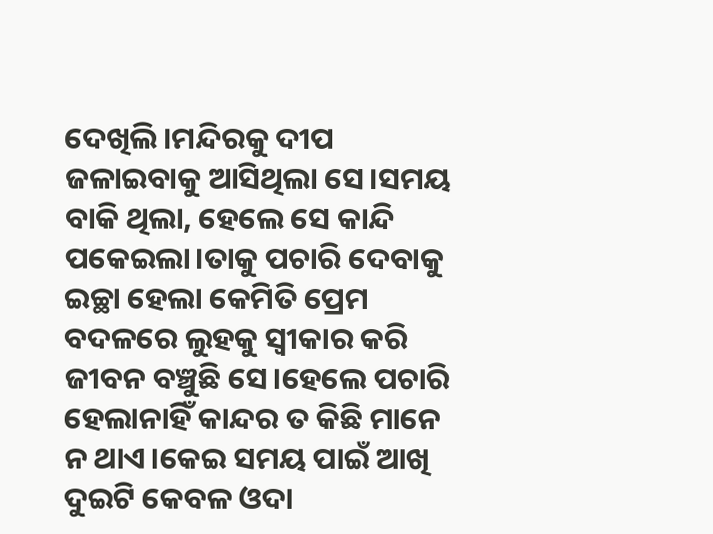ଦେଖିଲି।ମନ୍ଦିରକୁ ଦୀପ ଜଳାଇବାକୁ ଆସିଥିଲା ସେ।ସମୟ ବାକି ଥିଲା, ହେଲେ ସେ କାନ୍ଦି ପକେଇଲା।ତାକୁ ପଚାରି ଦେବାକୁ ଇଚ୍ଛା ହେଲା କେମିତି ପ୍ରେମ ବଦଳରେ ଲୁହକୁ ସ୍ବୀକାର କରି ଜୀବନ ବଞ୍ଚୁଛି ସେ।ହେଲେ ପଚାରି ହେଲାନାହିଁ କାନ୍ଦର ତ କିଛି ମାନେ ନ ଥାଏ।କେଇ ସମୟ ପାଇଁ ଆଖି ଦୁଇଟି କେବଳ ଓଦା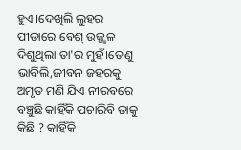ହୁଏ।ଦେଖିଲି ଲୁହର ପୀଡାରେ ବେଶ୍ ଉଜ୍ଜ୍ୱଳ ଦିଶୁଥିଲା ତା'ର ମୁହଁ।ତେଣୁ ଭାବିଲି,ଜୀବନ ଜହରକୁ ଅମୃତ ମଣି ଯିଏ ନୀରବରେ ବଞ୍ଚୁଛି କାହିଁକି ପଚାରିବି ତାକୁ କିଛି ? କାହିଁକି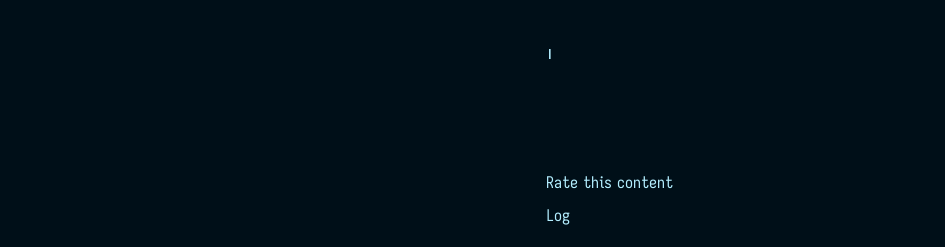।



Rate this content
Log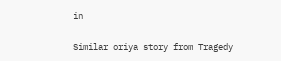in

Similar oriya story from Tragedy